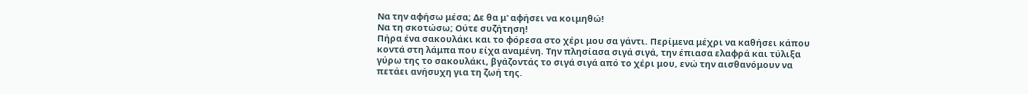Να την αφήσω μέσα; Δε θα μ' αφήσει να κοιμηθώ!
Να τη σκοτώσω; Ούτε συζήτηση!
Πήρα ένα σακουλάκι και το φόρεσα στο χέρι μου σα γάντι. Περίμενα μέχρι να καθήσει κάπου κοντά στη λάμπα που είχα αναμένη. Την πλησίασα σιγά σιγά, την έπιασα ελαφρά και τύλιξα γύρω της το σακουλάκι, βγάζοντάς το σιγά σιγά από το χέρι μου, ενώ την αισθανόμουν να πετάει ανήσυχη για τη ζωή της.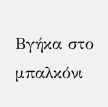Βγήκα στο μπαλκόνι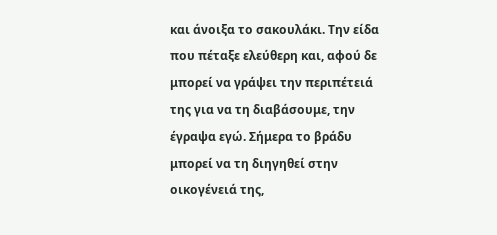και άνοιξα το σακουλάκι. Την είδα που πέταξε ελεύθερη και, αφού δε μπορεί να γράψει την περιπέτειά της για να τη διαβάσουμε, την έγραψα εγώ. Σήμερα το βράδυ μπορεί να τη διηγηθεί στην οικογένειά της,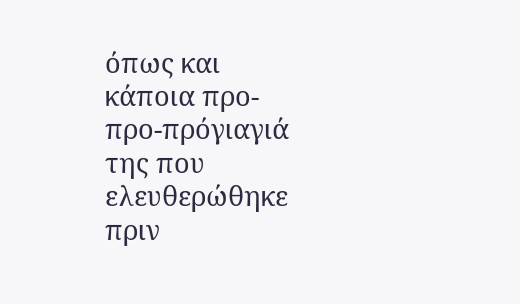όπως και κάποια προ-προ-πρόγιαγιά της που ελευθερώθηκε πριν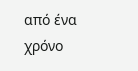από ένα χρόνο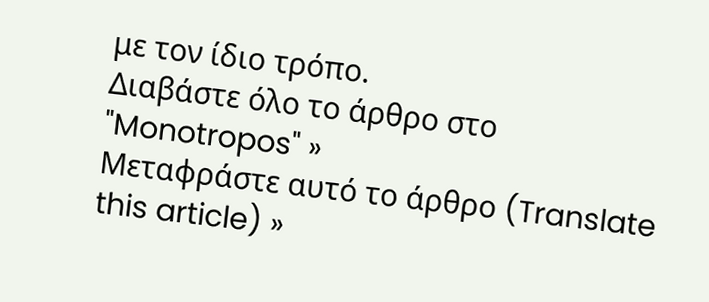με τον ίδιο τρόπο.
Διαβάστε όλο το άρθρο στο "Monotropos" »
Μεταφράστε αυτό το άρθρο (Translate this article) »